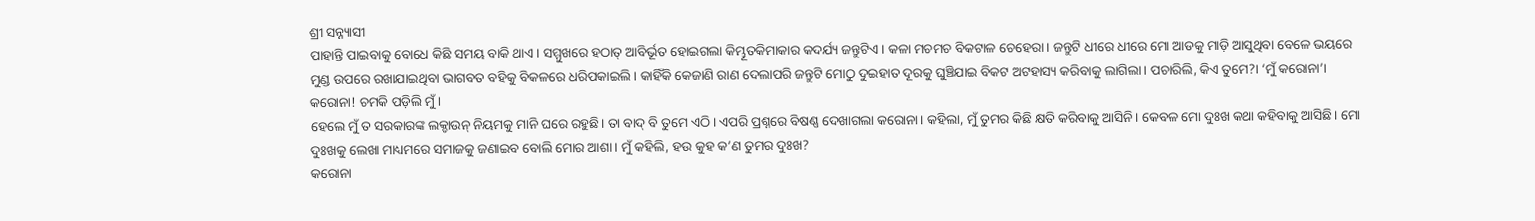ଶ୍ରୀ ସନ୍ନ୍ୟାସୀ
ପାହାନ୍ତି ପାଇବାକୁ ବୋଧେ କିଛି ସମୟ ବାକି ଥାଏ। ସମ୍ମୁଖରେ ହଠାତ୍ ଆବିର୍ଭୂତ ହୋଇଗଲା କିମ୍ଭୂତକିମାକାର କଦର୍ଯ୍ୟ ଜନ୍ତୁଟିଏ। କଳା ମଚମଚ ବିକଟାଳ ଚେହେରା। ଜନ୍ତୁଟି ଧୀରେ ଧୀରେ ମୋ ଆଡକୁ ମାଡ଼ି ଆସୁଥିବା ବେଳେ ଭୟରେ ମୁଣ୍ଡ ଉପରେ ରଖାଯାଇଥିବା ଭାଗବତ ବହିକୁ ବିକଳରେ ଧରିପକାଇଲି। କାହିଁକି କେଜାଣି ରାଣ ଦେଲାପରି ଜନ୍ତୁଟି ମୋଠୁ ଦୁଇହାତ ଦୂରକୁ ଘୁଞ୍ଚିଯାଇ ବିକଟ ଅଟହାସ୍ୟ କରିବାକୁ ଲାଗିଲା। ପଚାରିଲି, କିଏ ତୁମେ?। ‘ମୁଁ କରୋନା’। କରୋନା! ଚମକି ପଡ଼ିଲି ମୁଁ।
ହେଲେ ମୁଁ ତ ସରକାରଙ୍କ ଲକ୍ଡାଉନ୍ ନିୟମକୁ ମାନି ଘରେ ରହୁଛି। ତା ବାଦ୍ ବି ତୁମେ ଏଠି । ଏପରି ପ୍ରଶ୍ନରେ ବିଷଣ୍ଣ ଦେଖାଗଲା କରୋନା। କହିଲା, ମୁଁ ତୁମର କିଛି କ୍ଷତି କରିବାକୁ ଆସିନି। କେବଳ ମୋ ଦୁଃଖ କଥା କହିବାକୁ ଆସିଛି। ମୋ ଦୁଃଖକୁ ଲେଖା ମାଧ୍ୟମରେ ସମାଜକୁ ଜଣାଇବ ବୋଲି ମୋର ଆଶା। ମୁଁ କହିଲି, ହଉ କୁହ କ’ଣ ତୁମର ଦୁଃଖ?
କରୋନା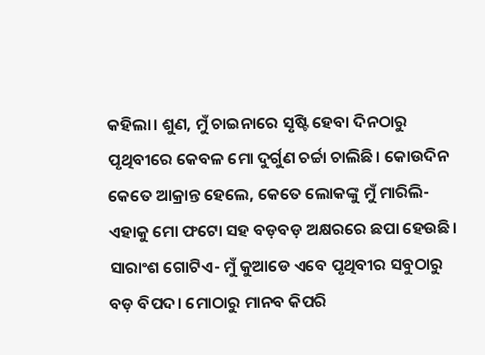କହିଲା। ଶୁଣ, ମୁଁ ଚାଇନାରେ ସୃଷ୍ଟି ହେବା ଦିନଠାରୁ ପୃଥିବୀରେ କେବଳ ମୋ ଦୁର୍ଗୁଣ ଚର୍ଚ୍ଚା ଚାଲିଛି। କୋଉଦିନ କେତେ ଆକ୍ରାନ୍ତ ହେଲେ, କେତେ ଲୋକଙ୍କୁ ମୁଁ ମାରିଲି- ଏହାକୁ ମୋ ଫଟୋ ସହ ବଡ଼ବଡ଼ ଅକ୍ଷରରେ ଛପା ହେଉଛି। ସାରାଂଶ ଗୋଟିଏ- ମୁଁ କୁଆଡେ ଏବେ ପୃଥିବୀର ସବୁଠାରୁ ବଡ଼ ବିପଦ। ମୋଠାରୁ ମାନବ କିପରି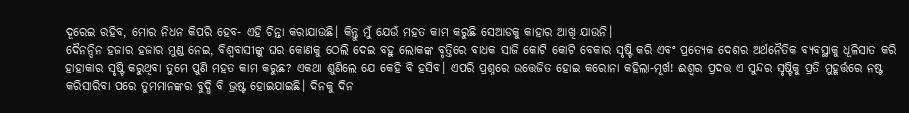ଦୂରେଇ ରହିବ, ମୋର ନିଧନ କିପରି ହେବ- ଏହି ଚିନ୍ତା କରାଯାଉଛି। କିନ୍ତୁ ମୁଁ ଯେଉଁ ମହତ କାମ କରୁଛି ସେଆଡକୁ କାହାର ଆଖି ଯାଉନି।
ଦୈନନ୍ଦିନ ହଜାର ହଜାର ମୁଣ୍ଡ ନେଇ, ବିଶ୍ୱବାସୀଙ୍କୁ ଘର କୋଣକୁ ଠେଲି ଦେଇ ବହୁ ଲୋକଙ୍କ ବୃତ୍ତିରେ ବାଧକ ସାଜି କୋଟି କୋଟି ବେକାର ସୃଷ୍ଟି କରି ଏବଂ ପ୍ରତ୍ୟେକ ଦେଶର ଅର୍ଥନୈତିକ ବ୍ୟବସ୍ଥାକୁ ଧୂଳିସାତ କରି ହାହାକାର ସୃଷ୍ଟି କରୁଥିବା ତୁମେ ପୁଣି ମହତ କାମ କରୁଛ? ଏକଥା ଶୁଣିଲେ ଯେ କେହି ବି ହସିବ। ଏପରି ପ୍ରଶ୍ନରେ ଉତ୍ତେଜିତ ହୋଇ କରୋନା କହିଲା-ମୂର୍ଖ! ଈଶ୍ୱର ପ୍ରଦତ୍ତ ଏ ସୁନ୍ଦର ସୃଷ୍ଟିକୁ ପ୍ରତି ମୁହୂର୍ତ୍ତରେ ନଷ୍ଟ କରିସାରିବା ପରେ ତୁମମାନଙ୍କର ବୁଦ୍ଧି ବି ଭ୍ରଷ୍ଟ ହୋଇଯାଇଛି। ଦିନକୁ ଦିନ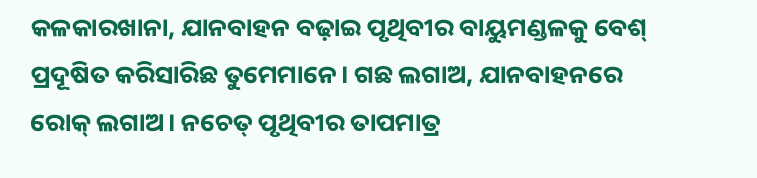କଳକାରଖାନା, ଯାନବାହନ ବଢ଼ାଇ ପୃଥିବୀର ବାୟୁମଣ୍ଡଳକୁ ବେଶ୍ ପ୍ରଦୂଷିତ କରିସାରିଛ ତୁମେମାନେ। ଗଛ ଲଗାଅ, ଯାନବାହନରେ ରୋକ୍ ଲଗାଅ। ନଚେତ୍ ପୃଥିବୀର ତାପମାତ୍ର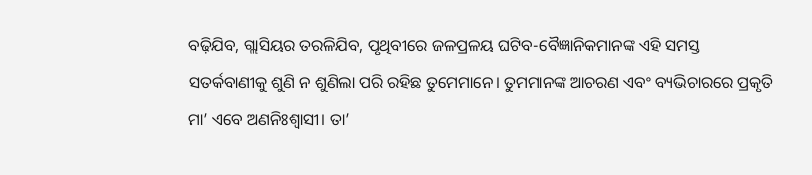ବଢ଼ିଯିବ, ଗ୍ଲାସିୟର ତରଳିଯିବ, ପୃଥିବୀରେ ଜଳପ୍ରଳୟ ଘଟିବ-ବୈଜ୍ଞାନିକମାନଙ୍କ ଏହି ସମସ୍ତ ସତର୍କବାଣୀକୁ ଶୁଣି ନ ଶୁଣିଲା ପରି ରହିଛ ତୁମେମାନେ। ତୁମମାନଙ୍କ ଆଚରଣ ଏବଂ ବ୍ୟଭିଚାରରେ ପ୍ରକୃତି ମା’ ଏବେ ଅଣନିଃଶ୍ୱାସୀ। ତା’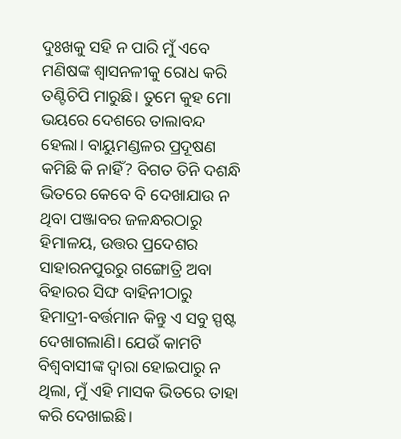ଦୁଃଖକୁ ସହି ନ ପାରି ମୁଁ ଏବେ ମଣିଷଙ୍କ ଶ୍ୱାସନଳୀକୁ ରୋଧ କରି ତଣ୍ଟିଚିପି ମାରୁଛି। ତୁମେ କୁହ ମୋ ଭୟରେ ଦେଶରେ ତାଲାବନ୍ଦ ହେଲା। ବାୟୁମଣ୍ଡଳର ପ୍ରଦୂଷଣ କମିଛି କି ନାହିଁ? ବିଗତ ତିନି ଦଶନ୍ଧି ଭିତରେ କେବେ ବି ଦେଖାଯାଉ ନ ଥିବା ପଞ୍ଜାବର ଜଳନ୍ଧରଠାରୁ ହିମାଳୟ, ଉତ୍ତର ପ୍ରଦେଶର ସାହାରନପୁରରୁ ଗଙ୍ଗୋତ୍ରି ଅବା ବିହାରର ସିଙ୍ଘ ବାହିନୀଠାରୁ ହିମାଦ୍ରୀ-ବର୍ତ୍ତମାନ କିନ୍ତୁ ଏ ସବୁ ସ୍ପଷ୍ଟ ଦେଖାଗଲାଣି। ଯେଉଁ କାମଟି ବିଶ୍ୱବାସୀଙ୍କ ଦ୍ୱାରା ହୋଇପାରୁ ନ ଥିଲା, ମୁଁ ଏହି ମାସକ ଭିତରେ ତାହା କରି ଦେଖାଇଛି।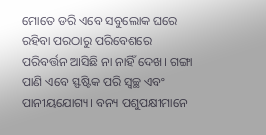ମୋତେ ଡରି ଏବେ ସବୁଲୋକ ଘରେ ରହିବା ପରଠାରୁ ପରିବେଶରେ ପରିବର୍ତ୍ତନ ଆସିଛି ନା ନାହିଁ ଦେଖ। ଗଙ୍ଗା ପାଣି ଏବେ ସ୍ଫଷ୍ଟିକ ପରି ସ୍ବଚ୍ଛ ଏବଂ ପାନୀୟଯୋଗ୍ୟ। ବନ୍ୟ ପଶୁପକ୍ଷୀମାନେ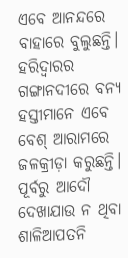ଏବେ ଆନନ୍ଦରେ ବାହାରେ ବୁଲୁଛନ୍ତି। ହରିଦ୍ୱାରର ଗଙ୍ଗାନଦୀରେ ବନ୍ୟ ହସ୍ତୀମାନେ ଏବେ ବେଶ୍ ଆରାମରେ ଜଳକ୍ରୀଡ଼ା କରୁଛନ୍ତି। ପୂର୍ବରୁ ଆଦୌ ଦେଖାଯାଉ ନ ଥିବା ଶାଳିଆପତନି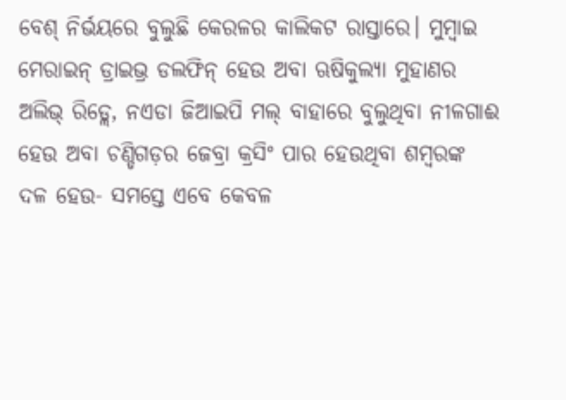ବେଶ୍ ନିର୍ଭୟରେ ବୁଲୁଛି କେରଳର କାଲିକଟ ରାସ୍ତାରେ। ମୁମ୍ବାଇ ମେରାଇନ୍ ଡ୍ରାଇଭ୍ର ଡଲଫିନ୍ ହେଉ ଅବା ଋଷିକୁଲ୍ୟା ମୁହାଣର ଅଲିଭ୍ ରିଡ୍ଲେ, ନଏଡା ଜିଆଇପି ମଲ୍ ବାହାରେ ବୁଲୁଥିବା ନୀଳଗାଈ ହେଉ ଅବା ଚଣ୍ଡିଗଡ଼ର ଜେବ୍ରା କ୍ରସିଂ ପାର ହେଉଥିବା ଶମ୍ବରଙ୍କ ଦଳ ହେଉ- ସମସ୍ତେ ଏବେ କେବଳ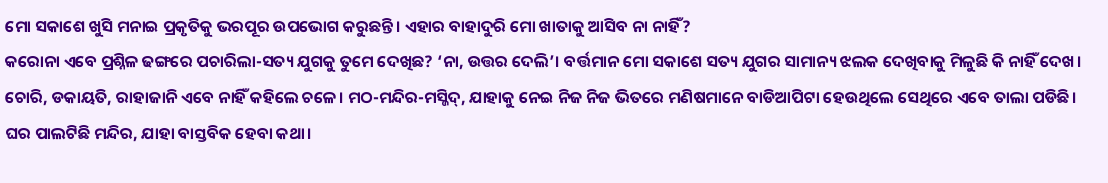ମୋ ସକାଶେ ଖୁସି ମନାଇ ପ୍ରକୃତିକୁ ଭରପୂର ଉପଭୋଗ କରୁଛନ୍ତି। ଏହାର ବାହାଦୁରି ମୋ ଖାତାକୁ ଆସିବ ନା ନାହିଁ?
କରୋନା ଏବେ ପ୍ରଶ୍ନିଳ ଢଙ୍ଗରେ ପଚାରିଲା-ସତ୍ୟ ଯୁଗକୁ ତୁମେ ଦେଖିଛ? ‘ନା, ଉତ୍ତର ଦେଲି’। ବର୍ତ୍ତମାନ ମୋ ସକାଶେ ସତ୍ୟ ଯୁଗର ସାମାନ୍ୟ ଝଲକ ଦେଖିବାକୁ ମିଳୁଛି କି ନାହିଁ ଦେଖ। ଚୋରି, ଡକାୟତି, ରାହାଜାନି ଏବେ ନାହିଁ କହିଲେ ଚଳେ। ମଠ-ମନ୍ଦିର-ମସ୍ଜିଦ୍, ଯାହାକୁ ନେଇ ନିଜ ନିଜ ଭିତରେ ମଣିଷମାନେ ବାଡିଆପିଟା ହେଉଥିଲେ ସେଥିରେ ଏବେ ତାଲା ପଡିଛି। ଘର ପାଲଟିଛି ମନ୍ଦିର, ଯାହା ବାସ୍ତବିକ ହେବା କଥା।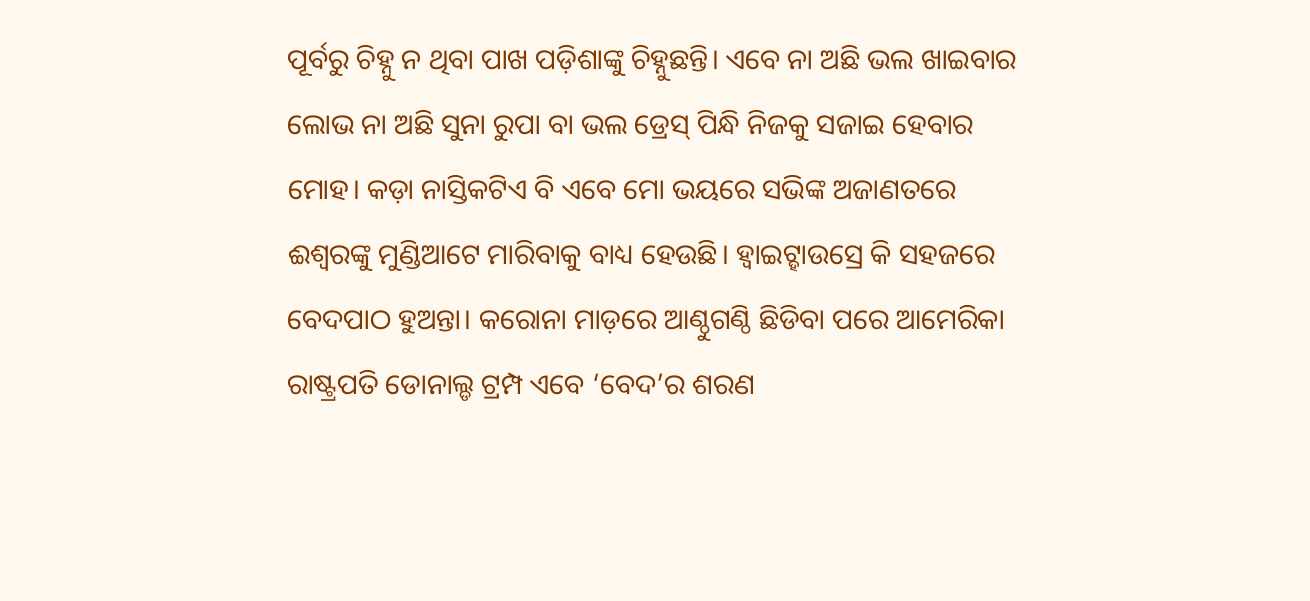ପୂର୍ବରୁ ଚିହ୍ନୁ ନ ଥିବା ପାଖ ପଡ଼ିଶାଙ୍କୁ ଚିହ୍ନୁଛନ୍ତି। ଏବେ ନା ଅଛି ଭଲ ଖାଇବାର ଲୋଭ ନା ଅଛି ସୁନା ରୁପା ବା ଭଲ ଡ୍ରେସ୍ ପିନ୍ଧି ନିଜକୁ ସଜାଇ ହେବାର ମୋହ। କଡ଼ା ନାସ୍ତିକଟିଏ ବି ଏବେ ମୋ ଭୟରେ ସଭିଙ୍କ ଅଜାଣତରେ ଈଶ୍ୱରଙ୍କୁ ମୁଣ୍ଡିଆଟେ ମାରିବାକୁ ବାଧ୍ୟ ହେଉଛି। ହ୍ବାଇଟ୍ହାଉସ୍ରେ କି ସହଜରେ ବେଦପାଠ ହୁଅନ୍ତା। କରୋନା ମାଡ଼ରେ ଆଣ୍ଠୁଗଣ୍ଠି ଛିଡିବା ପରେ ଆମେରିକା ରାଷ୍ଟ୍ରପତି ଡୋନାଲ୍ଡ ଟ୍ରମ୍ପ ଏବେ ‘ବେଦ’ର ଶରଣ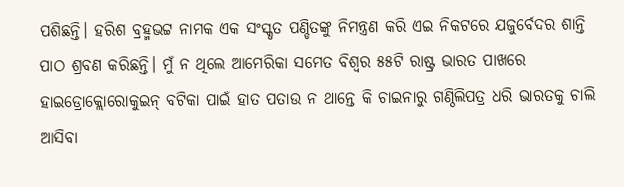ପଶିଛନ୍ତି। ହରିଶ ବ୍ରହ୍ମଭଟ୍ଟ ନାମକ ଏକ ସଂସ୍କୃତ ପଣ୍ଡିତଙ୍କୁ ନିମନ୍ତ୍ରଣ କରି ଏଇ ନିକଟରେ ଯଜୁର୍ବେଦର ଶାନ୍ତି ପାଠ ଶ୍ରବଣ କରିଛନ୍ତି। ମୁଁ ନ ଥିଲେ ଆମେରିକା ସମେତ ବିଶ୍ୱର ୫୫ଟି ରାଷ୍ଟ୍ର ଭାରତ ପାଖରେ ହାଇଡ୍ରୋକ୍ଲୋରୋକୁଇନ୍ ବଟିକା ପାଇଁ ହାତ ପତାଉ ନ ଥାନ୍ତେ କି ଚାଇନାରୁ ଗଣ୍ଠିଲିପତ୍ର ଧରି ଭାରତକୁ ଚାଲି ଆସିବା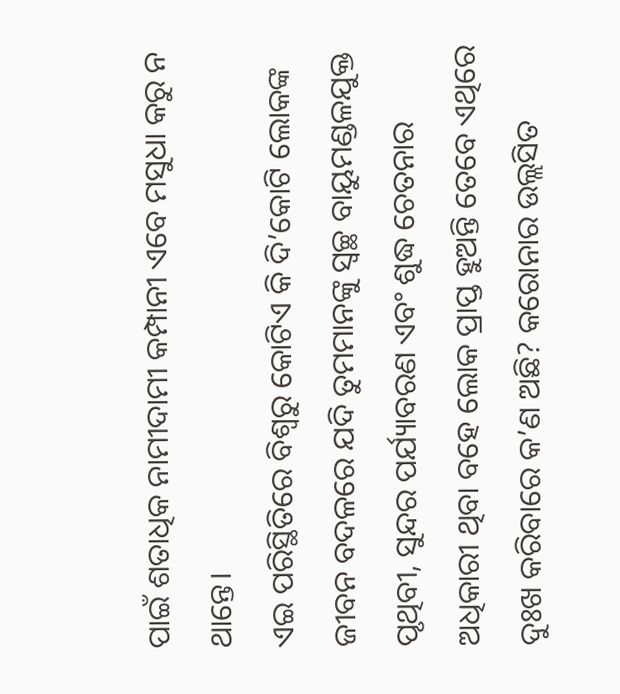ପାଇଁ ଶତାଧିକ ନାମୀଦାମୀ କମ୍ପାନୀ ଏବେ ମସୁଧା କରୁ ନ ଥାନ୍ତେ।
ଏଇ ପରିସ୍ଥିତିରେ ବିଶ୍ୱରୁ କୋଟିଏ କି ଦି’କୋଟି ଲୋକଙ୍କ ଜୀବନ ବଦଳରେ ଯଦି ତୁମମାନଙ୍କୁ ସ୍ବଚ୍ଛ ବାୟୁମଣ୍ଡଳଯୁକ୍ତ ପୃଥିବୀ, ସୁନ୍ଦର ପର୍ଯ୍ୟାବରଣ ଏବଂ ଶୁଦ୍ଧ ଚେତନାର ଅଧିକାରୀ ଥିବା ବହେ ଲୋକ ପ୍ରାପ୍ତ ହୁଅନ୍ତି ତେବେ ଏଥିରେ ଦୁଃଖ କରିବାରେ କ’ଣ ଅଛି? କରୋନାର ଉଲ୍ଲସିତ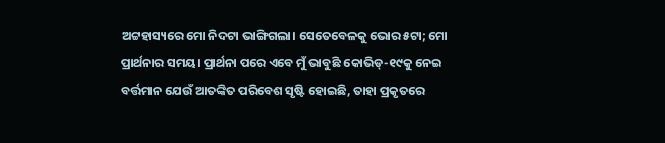ଅଟ୍ଟହାସ୍ୟରେ ମୋ ନିଦଟା ଭାଙ୍ଗିଗଲା। ସେତେବେଳକୁ ଭୋର ୫ଟା; ମୋ ପ୍ରାର୍ଥନାର ସମୟ। ପ୍ରାର୍ଥନା ପରେ ଏବେ ମୁଁ ଭାବୁଛି କୋଭିଡ୍-୧୯କୁ ନେଇ ବର୍ତ୍ତମାନ ଯେଉଁ ଆତଙ୍କିତ ପରିବେଶ ସୃଷ୍ଟି ହୋଇଛି, ତାହା ପ୍ରକୃତରେ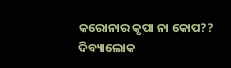କରୋନାର କୃପା ନା କୋପ??
ଦିବ୍ୟାଲୋକ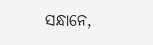ସନ୍ଧାନେ,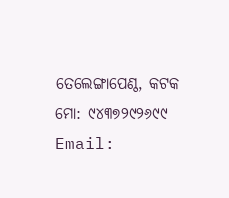ତେଲେଙ୍ଗାପେଣ୍ଠ, କଟକ
ମୋ: ୯୪୩୭୨୯୨୬୯୯
Email: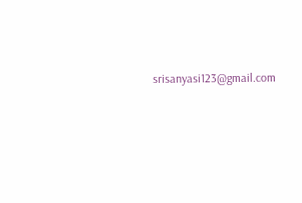srisanyasi123@gmail.com